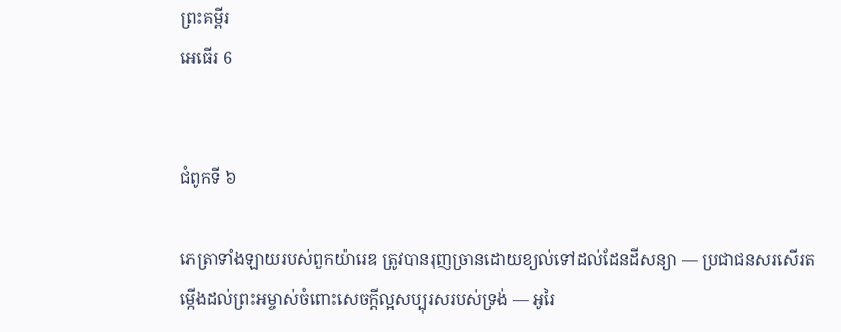ព្រះគម្ពីរ
អេធើរ 6


ជំពូកទី ៦

ភេត្រាទាំងឡាយរបស់ពួកយ៉ារេឌ ត្រូវបានរុញច្រានដោយខ្យល់ទៅដល់ដែនដីសន្យា — ប្រជាជនសរសើរតម្កើងដល់ព្រះអម្ចាស់ចំពោះសេចក្ដីល្អសប្បុរសរបស់ទ្រង់ — អូរៃ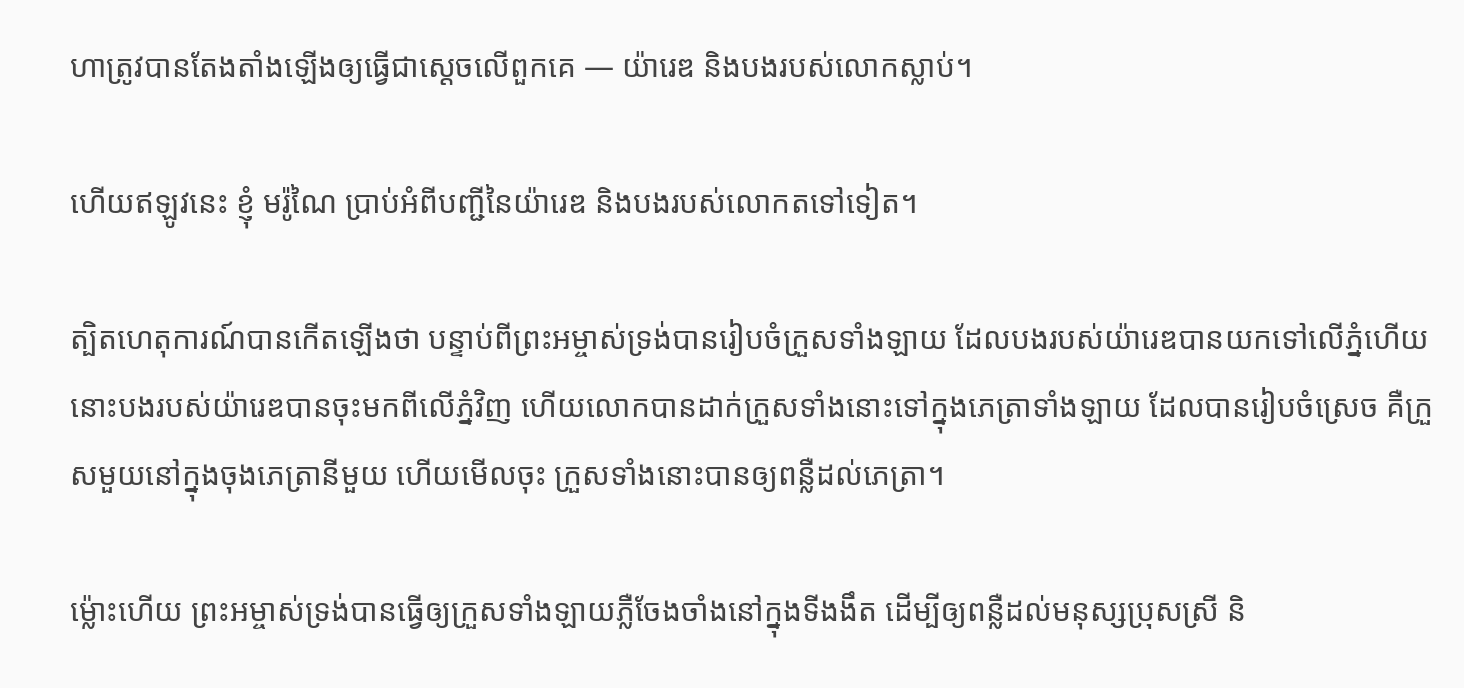ហាត្រូវបានតែងតាំងឡើងឲ្យធ្វើជាស្ដេចលើពួកគេ — យ៉ារេឌ និងបងរបស់លោកស្លាប់។

ហើយឥឡូវនេះ ខ្ញុំ មរ៉ូណៃ ប្រាប់អំពីបញ្ជីនៃយ៉ារេឌ និងបងរបស់លោកតទៅទៀត។

ត្បិតហេតុការណ៍បានកើតឡើងថា បន្ទាប់ពីព្រះអម្ចាស់ទ្រង់បានរៀបចំក្រួសទាំងឡាយ ដែលបងរបស់យ៉ារេឌបានយកទៅលើភ្នំហើយ នោះបងរបស់យ៉ារេឌបានចុះមកពីលើភ្នំវិញ ហើយលោកបានដាក់ក្រួសទាំងនោះទៅក្នុងភេត្រាទាំងឡាយ ដែលបានរៀបចំស្រេច គឺក្រួសមួយនៅក្នុងចុងភេត្រានីមួយ ហើយមើលចុះ ក្រួសទាំងនោះបានឲ្យពន្លឺដល់ភេត្រា។

ម្ល៉ោះហើយ ព្រះអម្ចាស់ទ្រង់បានធ្វើឲ្យក្រួសទាំងឡាយភ្លឺចែងចាំងនៅក្នុងទីងងឹត ដើម្បីឲ្យពន្លឺដល់មនុស្សប្រុសស្រី និ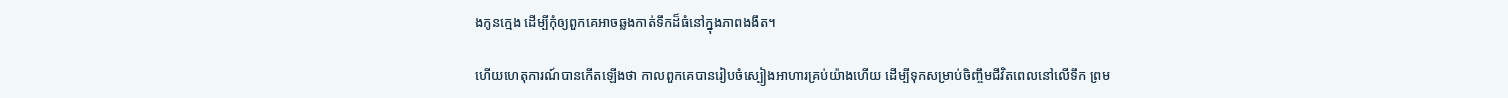ងកូនក្មេង ដើម្បីកុំឲ្យពួកគេអាចឆ្លងកាត់ទឹកដ៏ធំនៅក្នុងភាពងងឹត។

ហើយហេតុការណ៍បានកើតឡើងថា កាលពួកគេបានរៀបចំស្បៀងអាហារគ្រប់យ៉ាងហើយ ដើម្បីទុកសម្រាប់ចិញ្ចឹមជីវិតពេលនៅលើទឹក ព្រម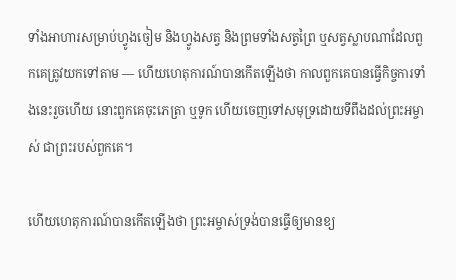ទាំងអាហារសម្រាប់ហ្វូងចៀម និងហ្វូងសត្វ និងព្រមទាំងសត្វព្រៃ ឬសត្វស្លាបណាដែលពួកគេត្រូវយកទៅតាម — ហើយហេតុការណ៍បានកើតឡើងថា កាលពួកគេបានធ្វើកិច្ចការទាំងនេះរួចហើយ នោះពួកគេចុះភេត្រា ឬទូក ហើយចេញទៅសមុទ្រដោយទីពឹងដល់ព្រះអម្ចាស់ ជាព្រះរបស់ពួកគេ។

ហើយហេតុការណ៍បានកើតឡើងថា ព្រះអម្ចាស់ទ្រង់បានធ្វើឲ្យមានខ្យ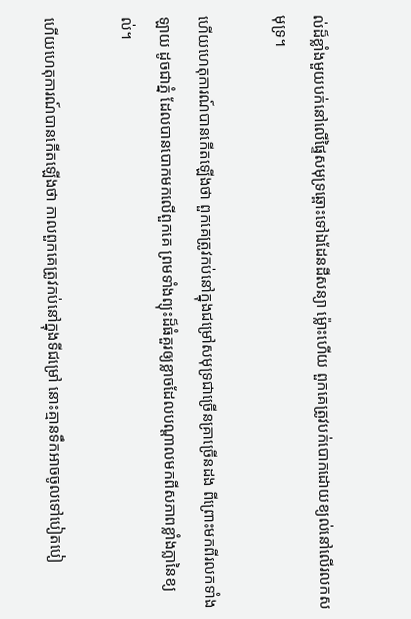ល់ដ៏ខ្លាំងមួយបក់នៅលើផ្ទៃសមុទ្រឆ្ពោះទៅឯដែនដីសន្យា ម្ល៉ោះហើយ ពួកគេត្រូវបក់បោកដោយខ្យល់នៅលើរលកសមុទ្រ។

ហើយហេតុការណ៍បានកើតឡើងថា ពួកគេត្រូវកប់នៅក្នុងជម្រៅសមុទ្រជាច្រើនគ្រាច្រើនដង ពីព្រោះមកពីរលកទាំងឡាយ ដូចជាភ្នំ ដែលបានបោកមកលើពួកគេ ព្រមទាំងព្យុះដ៏ធំគួរឲ្យខ្លាចដែលបណ្ដាលមកពីសភាពខ្លាំងក្លានៃខ្យល់។

ហើយហេតុការណ៍បានកើតឡើងថា កាលពួកគេត្រូវកប់នៅក្នុងទីជម្រៅ នោះគ្មានទឹកអាចចូលទៅបៀតបៀ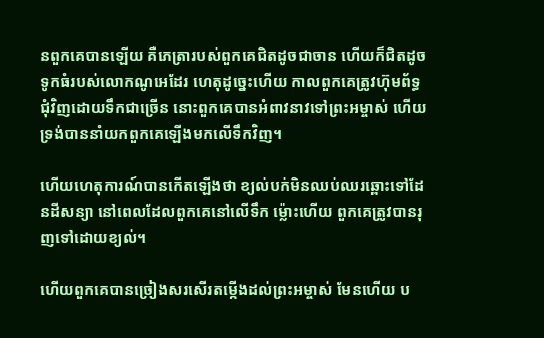នពួកគេបានឡើយ គឺភេត្រារបស់ពួកគេជិតដូចជាចាន ហើយក៏ជិតដូចទូកធំរបស់លោកណូអេដែរ ហេតុដូច្នេះហើយ កាលពួកគេត្រូវហ៊ុមព័ទ្ធជុំវិញដោយទឹកជាច្រើន នោះពួកគេបានអំពាវនាវទៅព្រះអម្ចាស់ ហើយទ្រង់បាននាំយកពួកគេឡើងមកលើទឹកវិញ។

ហើយហេតុការណ៍បានកើតឡើងថា ខ្យល់បក់មិនឈប់ឈរឆ្ពោះទៅដែនដីសន្យា នៅពេលដែលពួកគេនៅលើទឹក ម្ល៉ោះហើយ ពួកគេត្រូវបានរុញទៅដោយខ្យល់។

ហើយពួកគេបានច្រៀងសរសើរតម្កើងដល់ព្រះអម្ចាស់ មែនហើយ ប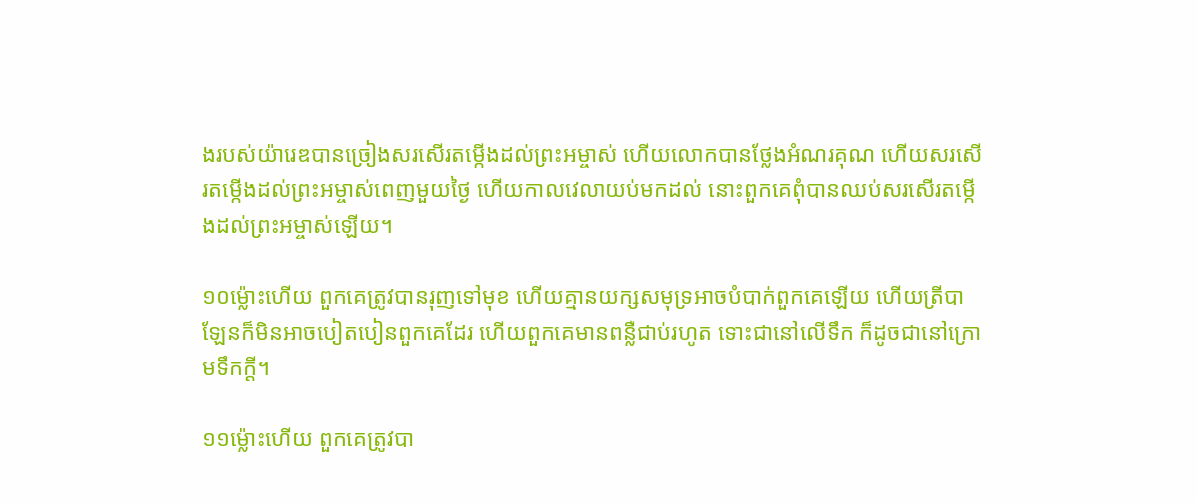ងរបស់យ៉ារេឌបានច្រៀងសរសើរតម្កើងដល់ព្រះអម្ចាស់ ហើយលោកបានថ្លែងអំណរគុណ ហើយសរសើរតម្កើងដល់ព្រះអម្ចាស់ពេញមួយថ្ងៃ ហើយកាលវេលាយប់មកដល់ នោះពួកគេពុំបានឈប់សរសើរតម្កើងដល់ព្រះអម្ចាស់ឡើយ។

១០ម្ល៉ោះហើយ ពួកគេត្រូវបានរុញទៅមុខ ហើយគ្មានយក្សសមុទ្រអាចបំបាក់ពួកគេឡើយ ហើយត្រីបាឡែនក៏មិនអាចបៀតបៀនពួកគេដែរ ហើយពួកគេមានពន្លឺជាប់រហូត ទោះជានៅលើទឹក ក៏ដូចជានៅក្រោមទឹកក្ដី។

១១ម្ល៉ោះហើយ ពួកគេត្រូវបា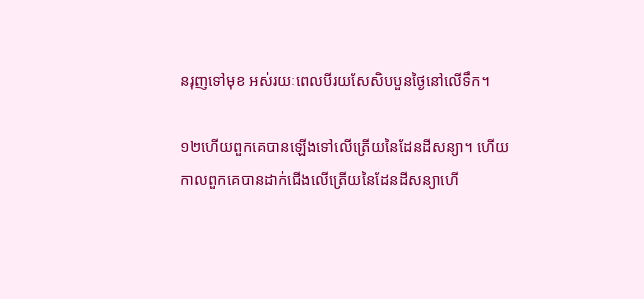នរុញទៅមុខ អស់រយៈពេលបីរយសែសិបបួនថ្ងៃនៅលើទឹក។

១២ហើយពួកគេបានឡើងទៅលើត្រើយនៃដែនដីសន្យា។ ហើយកាលពួកគេបានដាក់ជើងលើត្រើយនៃដែនដីសន្យាហើ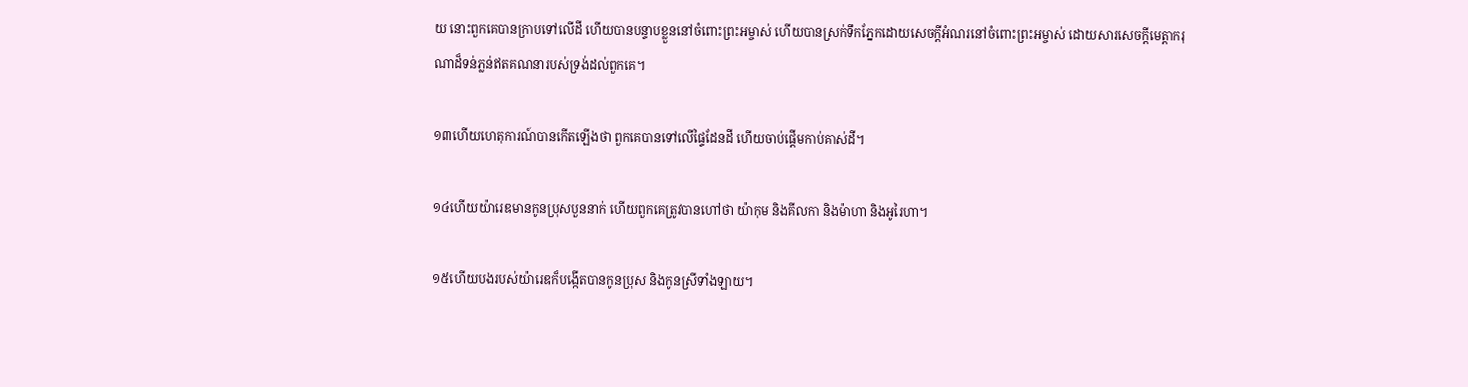យ នោះពួកគេបានក្រាបទៅលើដី ហើយបានបន្ទាបខ្លួននៅចំពោះព្រះអម្ចាស់ ហើយបានស្រក់ទឹកភ្នែកដោយសេចក្ដីអំណរនៅចំពោះព្រះអម្ចាស់ ដោយសារសេចក្ដីមេត្តាករុណាដ៏ទន់ភ្លន់ឥតគណនារបស់ទ្រង់ដល់ពួកគេ។

១៣ហើយហេតុការណ៍បានកើតឡើងថា ពួកគេបានទៅលើផ្ទៃដែនដី ហើយចាប់ផ្ដើមកាប់គាស់ដី។

១៤ហើយយ៉ារេឌមានកូនប្រុសបួននាក់ ហើយពួកគេត្រូវបានហៅថា យ៉ាកុម និងគីលកា និងម៉ាហា និងអូរៃហា។

១៥ហើយបងរបស់យ៉ារេឌក៏បង្កើតបានកូនប្រុស និងកូនស្រីទាំងឡាយ។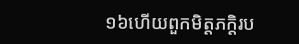១៦ហើយពួកមិត្តភក្តិរប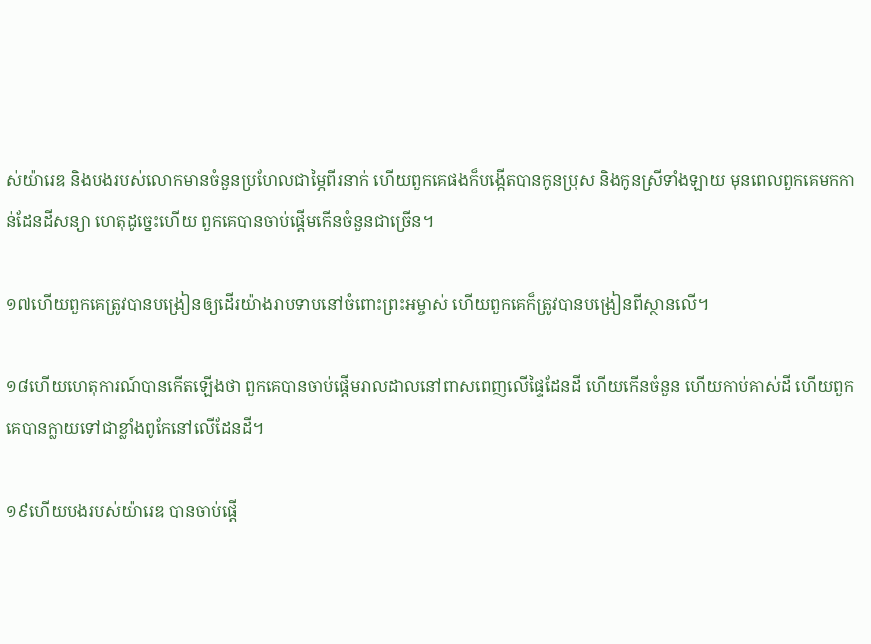ស់យ៉ារេឌ និងបងរបស់លោកមានចំនួនប្រហែលជាម្ភៃពីរនាក់ ហើយពួកគេផងក៏បង្កើតបានកូនប្រុស និងកូនស្រីទាំងឡាយ មុនពេលពួកគេមកកាន់ដែនដីសន្យា ហេតុដូច្នេះហើយ ពួកគេបានចាប់ផ្ដើមកើនចំនួនជាច្រើន។

១៧ហើយពួកគេត្រូវបានបង្រៀនឲ្យដើរយ៉ាងរាបទាបនៅចំពោះព្រះអម្ចាស់ ហើយពួកគេក៏ត្រូវបានបង្រៀនពីស្ថានលើ។

១៨ហើយហេតុការណ៍បានកើតឡើងថា ពួកគេបានចាប់ផ្ដើមរាលដាលនៅពាសពេញលើផ្ទៃដែនដី ហើយកើនចំនួន ហើយកាប់គាស់ដី ហើយពួកគេបានក្លាយទៅជាខ្លាំងពូកែនៅលើដែនដី។

១៩ហើយបងរបស់យ៉ារេឌ បានចាប់ផ្ដើ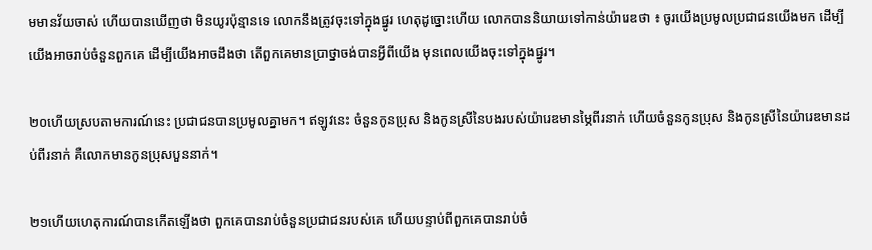មមានវ័យចាស់ ហើយបានឃើញថា មិនយូរប៉ុន្មានទេ លោកនឹងត្រូវចុះទៅក្នុងផ្នូរ ហេតុដូច្នោះហើយ លោកបាននិយាយទៅកាន់យ៉ារេឌថា ៖ ចូរយើងប្រមូលប្រជាជនយើងមក ដើម្បីយើងអាចរាប់ចំនួនពួកគេ ដើម្បីយើងអាចដឹងថា តើពួកគេមានប្រាថ្នាចង់បានអ្វីពីយើង មុនពេលយើងចុះទៅក្នុងផ្នូរ។

២០ហើយស្របតាមការណ៍នេះ ប្រជាជនបានប្រមូលគ្នាមក។ ឥឡូវនេះ ចំនួនកូនប្រុស និងកូនស្រីនៃបងរបស់យ៉ារេឌមានម្ភៃពីរនាក់ ហើយចំនួនកូនប្រុស និងកូនស្រីនៃយ៉ារេឌមានដប់ពីរនាក់ គឺលោកមានកូនប្រុសបួននាក់។

២១ហើយហេតុការណ៍បានកើតឡើងថា ពួកគេបានរាប់ចំនួនប្រជាជនរបស់គេ ហើយបន្ទាប់ពីពួកគេបានរាប់ចំ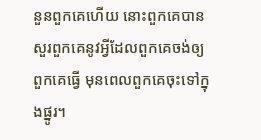នួនពួកគេហើយ នោះពួកគេបានសួរពួកគេនូវអ្វីដែលពួកគេចង់ឲ្យពួកគេធ្វើ មុនពេលពួកគេចុះទៅក្នុងផ្នូរ។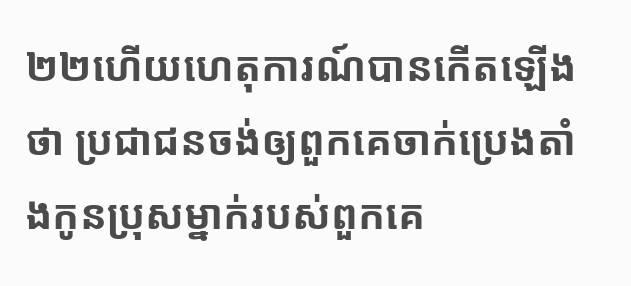២២ហើយហេតុការណ៍បានកើតឡើងថា ប្រជាជនចង់ឲ្យពួកគេចាក់ប្រេងតាំងកូនប្រុសម្នាក់របស់ពួកគេ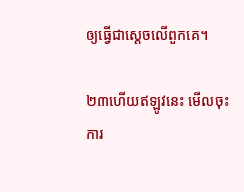ឲ្យធ្វើជាស្ដេចលើពួកគេ។

២៣ហើយឥឡូវនេះ មើលចុះ ការ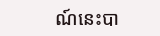ណ៍នេះបា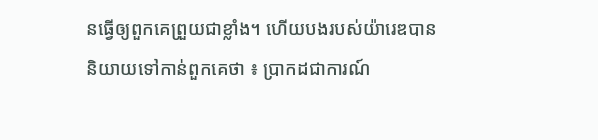នធ្វើឲ្យពួកគេព្រួយជាខ្លាំង។ ហើយបងរបស់យ៉ារេឌបាននិយាយទៅកាន់ពួកគេថា ៖ ប្រាកដជាការណ៍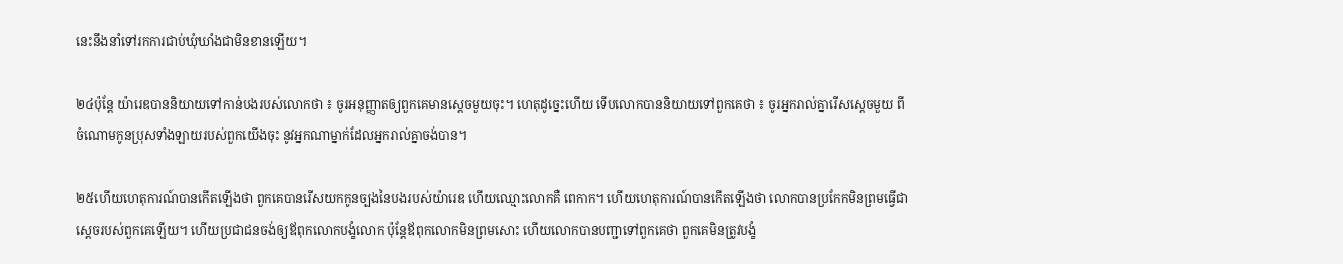នេះនឹងនាំទៅរកការជាប់ឃុំឃាំងជាមិនខានឡើយ។

២៤ប៉ុន្តែ យ៉ារេឌបាននិយាយទៅកាន់បងរបស់លោកថា ៖ ចូរអនុញ្ញាតឲ្យពួកគេមានស្ដេចមួយចុះ។ ហេតុដូច្នេះហើយ ទើបលោកបាននិយាយទៅពួកគេថា ៖ ចូរអ្នករាល់គ្នារើសស្ដេចមួយ ពីចំណោមកូនប្រុសទាំងឡាយរបស់ពួកយើងចុះ នូវអ្នកណាម្នាក់ដែលអ្នករាល់គ្នាចង់បាន។

២៥ហើយហេតុការណ៍បានកើតឡើងថា ពួកគេបានរើសយកកូនច្បងនៃបងរបស់យ៉ារេឌ ហើយឈ្មោះលោកគឺ ពេកាក។ ហើយហេតុការណ៍បានកើតឡើងថា លោកបានប្រកែកមិនព្រមធ្វើជាស្ដេចរបស់ពួកគេឡើយ។ ហើយប្រជាជនចង់ឲ្យឪពុកលោកបង្ខំលោក ប៉ុន្តែឪពុកលោកមិនព្រមសោះ ហើយលោកបានបញ្ជាទៅពួកគេថា ពួកគេមិនត្រូវបង្ខំ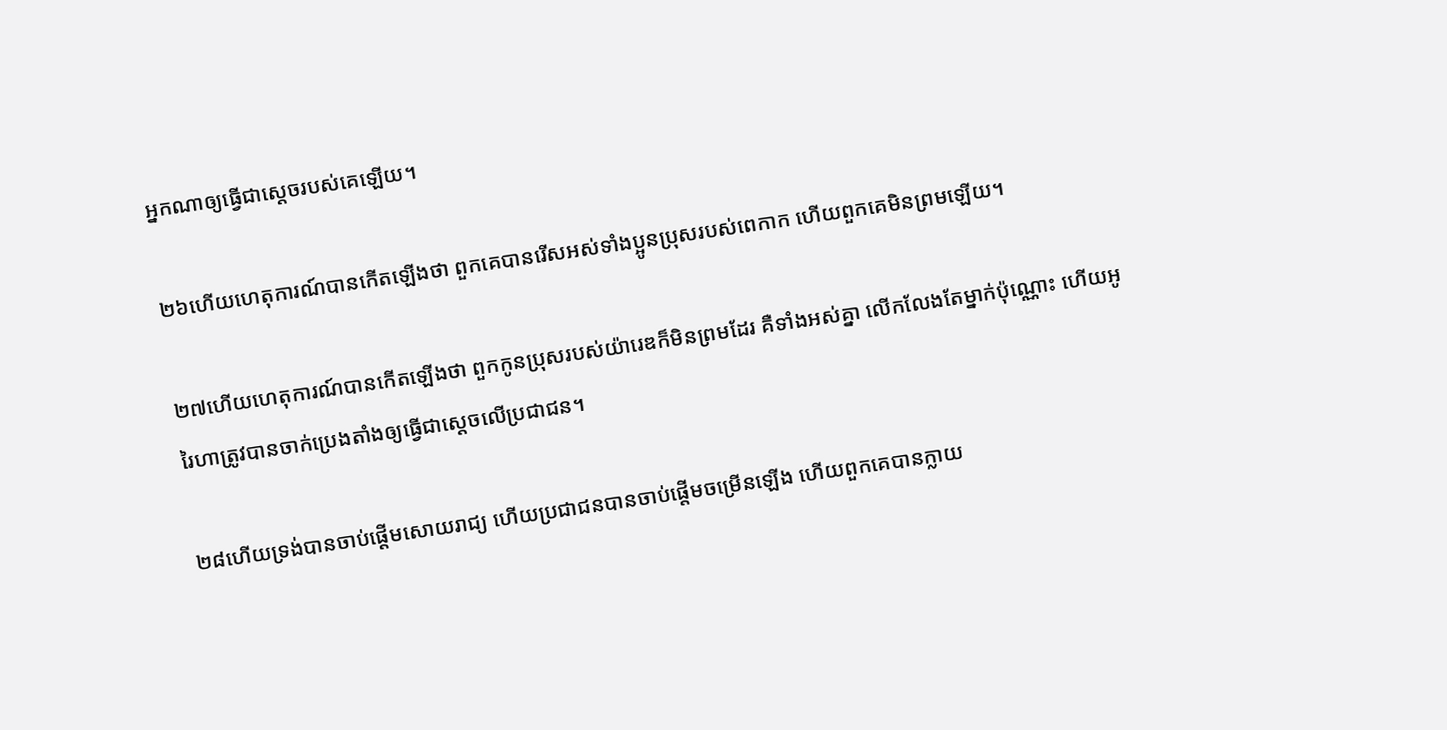អ្នកណាឲ្យធ្វើជាស្ដេចរបស់គេឡើយ។

២៦ហើយហេតុការណ៍បានកើតឡើងថា ពួកគេបានរើសអស់ទាំងប្អូនប្រុសរបស់ពេកាក ហើយពួកគេមិនព្រមឡើយ។

២៧ហើយហេតុការណ៍បានកើតឡើងថា ពួកកូនប្រុសរបស់យ៉ារេឌក៏មិនព្រមដែរ គឺទាំងអស់គ្នា លើកលែងតែម្នាក់ប៉ុណ្ណោះ ហើយអូរៃហាត្រូវបានចាក់ប្រេងតាំងឲ្យធ្វើជាស្ដេចលើប្រជាជន។

២៨ហើយទ្រង់បានចាប់ផ្ដើមសោយរាជ្យ ហើយប្រជាជនបានចាប់ផ្ដើមចម្រើនឡើង ហើយពួកគេបានក្លាយ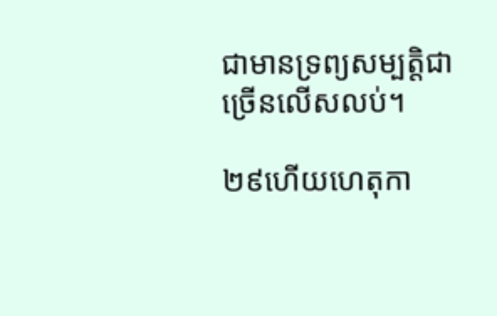ជាមានទ្រព្យសម្បត្តិជាច្រើនលើសលប់។

២៩ហើយហេតុកា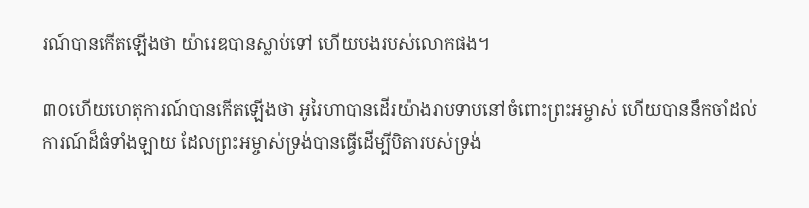រណ៍បានកើតឡើងថា យ៉ារេឌបានស្លាប់ទៅ ហើយបងរបស់លោកផង។

៣០ហើយហេតុការណ៍បានកើតឡើងថា អូរៃហាបានដើរយ៉ាងរាបទាបនៅចំពោះព្រះអម្ចាស់ ហើយបាននឹកចាំដល់ការណ៍ដ៏ធំទាំងឡាយ ដែលព្រះអម្ចាស់ទ្រង់បានធ្វើដើម្បីបិតារបស់ទ្រង់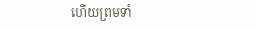ហើយព្រមទាំ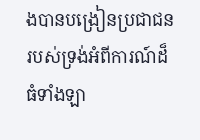ងបានបង្រៀនប្រជាជនរបស់ទ្រង់អំពីការណ៍ដ៏ធំទាំងឡា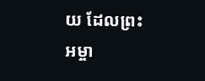យ ដែលព្រះអម្ចា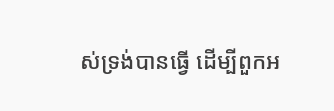ស់ទ្រង់បានធ្វើ ដើម្បីពួកអ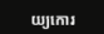យ្យកោរ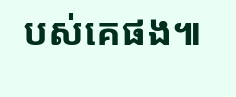បស់គេផង៕